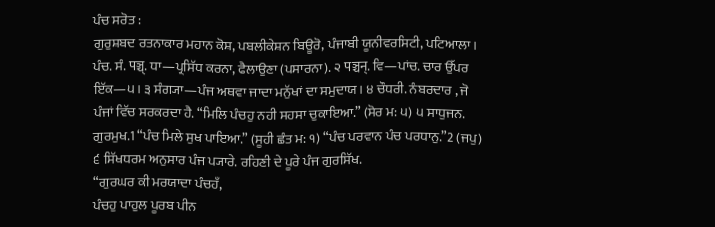ਪੰਚ ਸਰੋਤ :
ਗੁਰੁਸ਼ਬਦ ਰਤਨਾਕਾਰ ਮਹਾਨ ਕੋਸ਼, ਪਬਲੀਕੇਸ਼ਨ ਬਿਊਰੋ, ਪੰਜਾਬੀ ਯੂਨੀਵਰਸਿਟੀ, ਪਟਿਆਲਾ।
ਪੰਚ. ਸੰ. पञ्च्. ਧਾ—ਪ੍ਰਸਿੱਧ ਕਰਨਾ, ਫੈਲਾਉਣਾ (ਪਸਾਰਨਾ). ੨ पञ्चन्. ਵਿ—ਪਾਂਚ. ਚਾਰ ਉੱਪਰ ਇੱਕ—੫। ੩ ਸੰਗ੍ਯਾ—ਪੰਜ ਅਥਵਾ ਜਾਦਾ ਮਨੁੱਖਾਂ ਦਾ ਸਮੁਦਾਯ। ੪ ਚੌਧਰੀ. ਨੰਬਰਦਾਰ , ਜੋ ਪੰਜਾਂ ਵਿੱਚ ਸਰਕਰਦਾ ਹੈ. “ਮਿਲਿ ਪੰਚਹੁ ਨਹੀ ਸਹਸਾ ਚੁਕਾਇਆ.” (ਸੋਰ ਮ: ੫) ੫ ਸਾਧੁਜਨ. ਗੁਰਮੁਖ.1 “ਪੰਚ ਮਿਲੇ ਸੁਖ ਪਾਇਆ.” (ਸੂਹੀ ਛੰਤ ਮ: ੧) “ਪੰਚ ਪਰਵਾਨ ਪੰਚ ਪਰਧਾਨੁ.”2 (ਜਪੁ) ੬ ਸਿੱਖਧਰਮ ਅਨੁਸਾਰ ਪੰਜ ਪ੍ਯਾਰੇ. ਰਹਿਣੀ ਦੇ ਪੂਰੇ ਪੰਜ ਗੁਰਸਿੱਖ.
“ਗੁਰਘਰ ਕੀ ਮਰਯਾਦਾ ਪੰਚਹਁ,
ਪੰਚਹੁ ਪਾਹੁਲ ਪੂਰਬ ਪੀਨ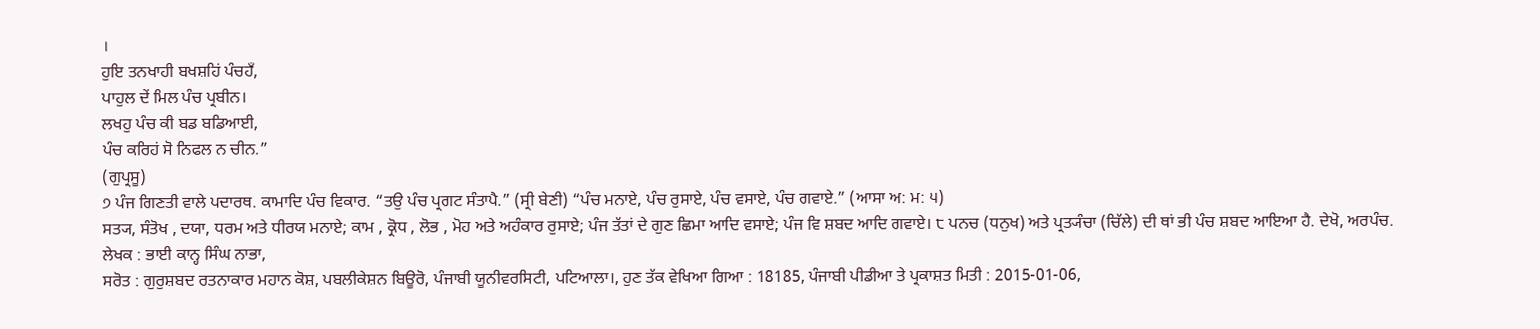।
ਹੁਇ ਤਨਖਾਹੀ ਬਖਸ਼ਹਿਂ ਪੰਚਹਁ,
ਪਾਹੁਲ ਦੇਂ ਮਿਲ ਪੰਚ ਪ੍ਰਬੀਨ।
ਲਖਹੁ ਪੰਚ ਕੀ ਬਡ ਬਡਿਆਈ,
ਪੰਚ ਕਰਿਹਂ ਸੋ ਨਿਫਲ ਨ ਚੀਨ.”
(ਗੁਪ੍ਰਸੂ)
੭ ਪੰਜ ਗਿਣਤੀ ਵਾਲੇ ਪਦਾਰਥ. ਕਾਮਾਦਿ ਪੰਚ ਵਿਕਾਰ. “ਤਉ ਪੰਚ ਪ੍ਰਗਟ ਸੰਤਾਪੈ.” (ਸ੍ਰੀ ਬੇਣੀ) “ਪੰਚ ਮਨਾਏ, ਪੰਚ ਰੁਸਾਏ, ਪੰਚ ਵਸਾਏ, ਪੰਚ ਗਵਾਏ.” (ਆਸਾ ਅ: ਮ: ੫)
ਸਤ੍ਯ, ਸੰਤੋਖ , ਦਯਾ, ਧਰਮ ਅਤੇ ਧੀਰਯ ਮਨਾਏ; ਕਾਮ , ਕ੍ਰੋਧ , ਲੋਭ , ਮੋਹ ਅਤੇ ਅਹੰਕਾਰ ਰੁਸਾਏ; ਪੰਜ ਤੱਤਾਂ ਦੇ ਗੁਣ ਛਿਮਾ ਆਦਿ ਵਸਾਏ; ਪੰਜ ਵਿ ਸ਼ਬਦ ਆਦਿ ਗਵਾਏ। ੮ ਪਨਚ (ਧਨੁਖ) ਅਤੇ ਪ੍ਰਤ੍ਯੰਚਾ (ਚਿੱਲੇ) ਦੀ ਥਾਂ ਭੀ ਪੰਚ ਸ਼ਬਦ ਆਇਆ ਹੈ. ਦੇਖੋ, ਅਰਪੰਚ.
ਲੇਖਕ : ਭਾਈ ਕਾਨ੍ਹ ਸਿੰਘ ਨਾਭਾ,
ਸਰੋਤ : ਗੁਰੁਸ਼ਬਦ ਰਤਨਾਕਾਰ ਮਹਾਨ ਕੋਸ਼, ਪਬਲੀਕੇਸ਼ਨ ਬਿਊਰੋ, ਪੰਜਾਬੀ ਯੂਨੀਵਰਸਿਟੀ, ਪਟਿਆਲਾ।, ਹੁਣ ਤੱਕ ਵੇਖਿਆ ਗਿਆ : 18185, ਪੰਜਾਬੀ ਪੀਡੀਆ ਤੇ ਪ੍ਰਕਾਸ਼ਤ ਮਿਤੀ : 2015-01-06,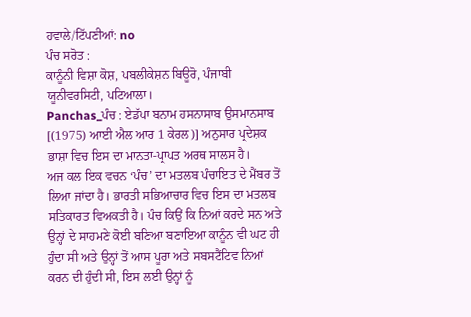ਹਵਾਲੇ/ਟਿੱਪਣੀਆਂ: no
ਪੰਚ ਸਰੋਤ :
ਕਾਨੂੰਨੀ ਵਿਸ਼ਾ ਕੋਸ਼, ਪਬਲੀਕੇਸ਼ਨ ਬਿਊਰੋ, ਪੰਜਾਬੀ ਯੂਨੀਵਰਸਿਟੀ, ਪਟਿਆਲਾ।
Panchas_ਪੰਚ : ਏਡੱਪਾ ਬਨਾਮ ਹਸਨਾਸਾਬ ਉਸਮਾਨਸਾਬ [(1975) ਆਈ ਐਲ ਆਰ 1 ਕੇਰਲ)] ਅਨੁਸਾਰ ਪ੍ਰਦੇਸ਼ਕ ਭਾਸ਼ਾ ਵਿਚ ਇਸ ਦਾ ਮਾਨਤਾ-ਪ੍ਰਾਪਤ ਅਰਥ ਸਾਲਸ ਹੈ।
ਅਜ ਕਲ ਇਕ ਵਚਨ ‘ਪੰਚ’ ਦਾ ਮਤਲਬ ਪੰਚਾਇਤ ਦੇ ਮੈਂਬਰ ਤੋਂ ਲਿਆ ਜਾਂਦਾ ਹੈ। ਭਾਰਤੀ ਸਭਿਆਚਾਰ ਵਿਚ ਇਸ ਦਾ ਮਤਲਬ ਸਤਿਕਾਰਤ ਵਿਅਕਤੀ ਹੈ। ਪੰਚ ਕਿਉਂ ਕਿ ਨਿਆਂ ਕਰਦੇ ਸਨ ਅਤੇ ਉਨ੍ਹਾਂ ਦੇ ਸਾਹਮਣੇ ਕੋਈ ਬਣਿਆ ਬਣਾਇਆ ਕਾਨੂੰਨ ਵੀ ਘਟ ਹੀ ਹੁੰਦਾ ਸੀ ਅਤੇ ਉਨ੍ਹਾਂ ਤੋਂ ਆਸ ਪੂਰਾ ਅਤੇ ਸਬਸਟੈਂਟਿਵ ਨਿਆਂ ਕਰਨ ਦੀ ਹੁੰਦੀ ਸੀ, ਇਸ ਲਈ ਉਨ੍ਹਾਂ ਨੂੰ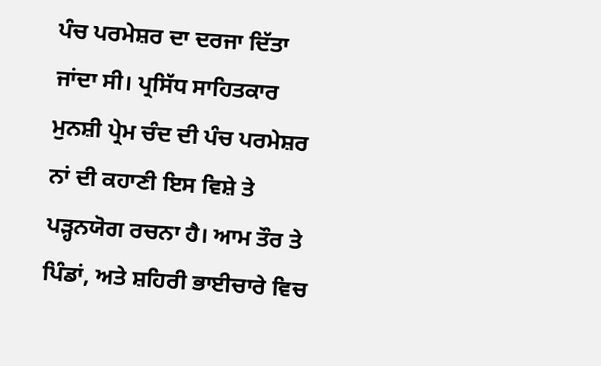ਪੰਚ ਪਰਮੇਸ਼ਰ ਦਾ ਦਰਜਾ ਦਿੱਤਾ ਜਾਂਦਾ ਸੀ। ਪ੍ਰਸਿੱਧ ਸਾਹਿਤਕਾਰ ਮੁਨਸ਼ੀ ਪ੍ਰੇਮ ਚੰਦ ਦੀ ਪੰਚ ਪਰਮੇਸ਼ਰ ਨਾਂ ਦੀ ਕਹਾਣੀ ਇਸ ਵਿਸ਼ੇ ਤੇ ਪੜ੍ਹਨਯੋਗ ਰਚਨਾ ਹੈ। ਆਮ ਤੌਰ ਤੇ ਪਿੰਡਾਂ, ਅਤੇ ਸ਼ਹਿਰੀ ਭਾਈਚਾਰੇ ਵਿਚ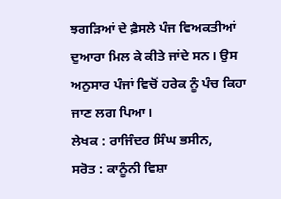ਝਗੜਿਆਂ ਦੇ ਫ਼ੈਸਲੇ ਪੰਜ ਵਿਅਕਤੀਆਂ ਦੁਆਰਾ ਮਿਲ ਕੇ ਕੀਤੇ ਜਾਂਦੇ ਸਨ। ਉਸ ਅਨੁਸਾਰ ਪੰਜਾਂ ਵਿਚੋਂ ਹਰੇਕ ਨੂੰ ਪੰਚ ਕਿਹਾ ਜਾਣ ਲਗ ਪਿਆ।
ਲੇਖਕ : ਰਾਜਿੰਦਰ ਸਿੰਘ ਭਸੀਨ,
ਸਰੋਤ : ਕਾਨੂੰਨੀ ਵਿਸ਼ਾ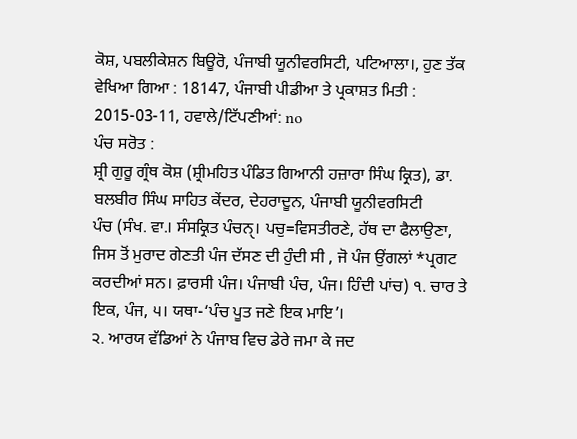ਕੋਸ਼, ਪਬਲੀਕੇਸ਼ਨ ਬਿਊਰੋ, ਪੰਜਾਬੀ ਯੂਨੀਵਰਸਿਟੀ, ਪਟਿਆਲਾ।, ਹੁਣ ਤੱਕ ਵੇਖਿਆ ਗਿਆ : 18147, ਪੰਜਾਬੀ ਪੀਡੀਆ ਤੇ ਪ੍ਰਕਾਸ਼ਤ ਮਿਤੀ : 2015-03-11, ਹਵਾਲੇ/ਟਿੱਪਣੀਆਂ: no
ਪੰਚ ਸਰੋਤ :
ਸ਼੍ਰੀ ਗੁਰੂ ਗ੍ਰੰਥ ਕੋਸ਼ (ਸ਼੍ਰੀਮਹਿਤ ਪੰਡਿਤ ਗਿਆਨੀ ਹਜ਼ਾਰਾ ਸਿੰਘ ਕ੍ਰਿਤ), ਡਾ. ਬਲਬੀਰ ਸਿੰਘ ਸਾਹਿਤ ਕੇਂਦਰ, ਦੇਹਰਾਦੂਨ, ਪੰਜਾਬੀ ਯੂਨੀਵਰਸਿਟੀ
ਪੰਚ (ਸੰਖ. ਵਾ.। ਸੰਸਕ੍ਰਿਤ ਪੰਚਨੑ। ਪਚੁ=ਵਿਸਤੀਰਣੇ, ਹੱਥ ਦਾ ਫੈਲਾਉਣਾ, ਜਿਸ ਤੋਂ ਮੁਰਾਦ ਗੇਣਤੀ ਪੰਜ ਦੱਸਣ ਦੀ ਹੁੰਦੀ ਸੀ , ਜੋ ਪੰਜ ਉਂਗਲਾਂ *ਪ੍ਰਗਟ ਕਰਦੀਆਂ ਸਨ। ਫ਼ਾਰਸੀ ਪੰਜ। ਪੰਜਾਬੀ ਪੰਚ, ਪੰਜ। ਹਿੰਦੀ ਪਾਂਚ) ੧. ਚਾਰ ਤੇ ਇਕ, ਪੰਜ, ੫। ਯਥਾ-‘ਪੰਚ ਪੂਤ ਜਣੇ ਇਕ ਮਾਇ’।
੨. ਆਰਯ ਵੱਡਿਆਂ ਨੇ ਪੰਜਾਬ ਵਿਚ ਡੇਰੇ ਜਮਾ ਕੇ ਜਦ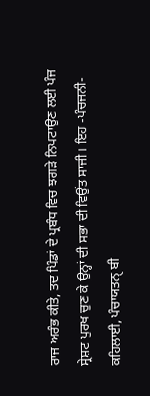ਰਾਜ ਅਰੰਭ ਕੀਤੇ, ਤਦ ਪਿੰਡਾਂ ਦੇ ਪ੍ਰਬੰਧ ਵਿਚ ਝਗੜੇ ਨਿਪਟਾਉਣ ਲਈ ਪੰਜ ਸ੍ਰੇਸ਼ਟ ਪੁਰਖ ਚੁਣ ਕੇ ਉਨ੍ਹਾਂ ਦੀ ਸਭਾ ਦੀ ਵਿਉਂਤ ਸਾਜੀ। ਇਹ -ਪੰਚਜਨੀ- ਕਹਿਲਾਈ, ਪੰਚਾਯਤਨੑ ਬੀ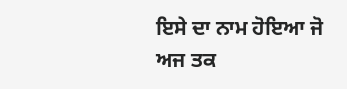ਇਸੇ ਦਾ ਨਾਮ ਹੋਇਆ ਜੋ ਅਜ ਤਕ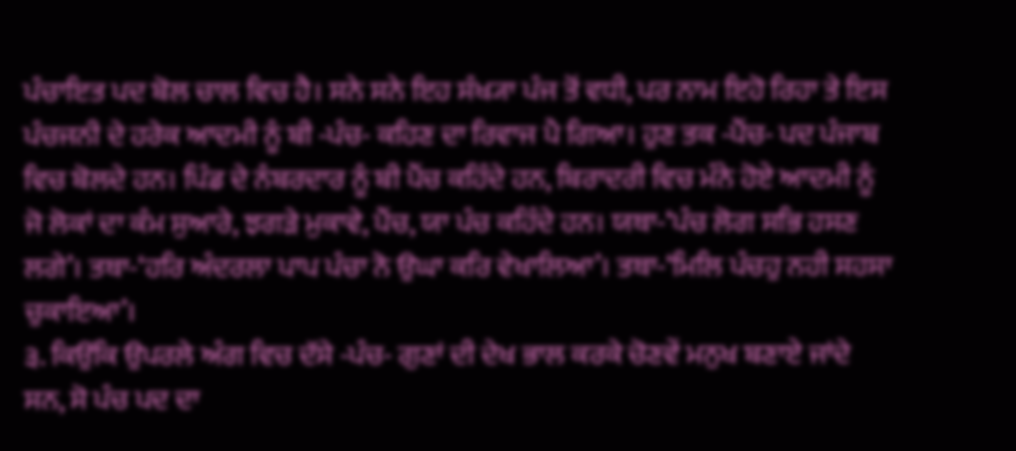ਪੰਚਾਇਤ ਪਦ ਬੋਲ ਚਾਲ ਵਿਚ ਹੈ। ਸਨੇ ਸਨੇ ਇਹ ਸੰਖ੍ਯਾ ਪੰਜ ਤੋਂ ਵਧੀ, ਪਰ ਨਾਮ ਇਹੋ ਰਿਹਾ ਤੇ ਇਸ ਪੰਚਜਨੀ ਦੇ ਹਰੇਕ ਆਦਮੀ ਨੂੰ ਬੀ -ਪੰਚ- ਕਹਿਣ ਦਾ ਰਿਵਾਜ ਪੈ ਗਿਆ। ਹੁਣ ਤਕ -ਪੈਂਚ- ਪਦ ਪੰਜਾਬ ਵਿਚ ਬੋਲਦੇ ਹਨ। ਪਿੰਡ ਦੇ ਨੰਬਰਦਾਰ ਨੂੰ ਬੀ ਪੈਂਚ ਕਹਿੰਦੇ ਹਨ, ਬਿਰਾਦਰੀ ਵਿਚ ਮੰਨੇ ਹੋਏ ਆਦਮੀ ਨੂੰ ਜੋ ਲੋਕਾਂ ਦਾ ਕੰਮ ਸੁਆਰੇ, ਝਗੜੇ ਮੁਕਾਵੇ, ਪੈਂਚ, ਯਾ ਪੰਚ ਕਹਿੰਦੇ ਹਨ। ਯਥਾ-‘ਪੰਚ ਲੋਗ ਸਭਿ ਹਸਣ ਲਗੇ’। ਤਥਾ-‘ਹਰਿ ਅੰਦਰਲਾ ਪਾਪ ਪੰਚਾ ਨੋ ਉਘਾ ਕਰਿ ਵੇਖਾਲਿਆ’। ਤਥਾ-‘ਮਿਲਿ ਪੰਚਹੁ ਨਹੀ ਸਹਸਾ ਚੁਕਾਇਆ’।
੩. ਕਿਉਂਕਿ ਉਪਰਲੇ ਅੰਗ ਵਿਚ ਦੱਸੇ -ਪੰਚ- ਗੁਣਾਂ ਦੀ ਦੇਖ ਭਾਲ ਕਰਕੇ ਚੋਣਵੇਂ ਮਨੁਖ ਬਣਾਏ ਜਾਂਦੇ ਸਨ, ਸੋ ਪੰਚ ਪਦ ਦਾ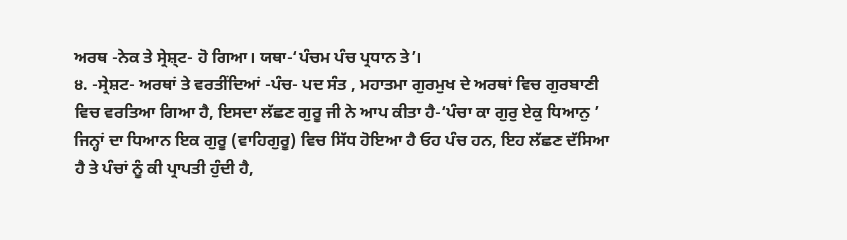ਅਰਥ -ਨੇਕ ਤੇ ਸ੍ਰੇਸ਼੍ਟ- ਹੋ ਗਿਆ। ਯਥਾ-‘ਪੰਚਮ ਪੰਚ ਪ੍ਰਧਾਨ ਤੇ’।
੪. -ਸ੍ਰੇਸ਼ਟ- ਅਰਥਾਂ ਤੇ ਵਰਤੀਂਦਿਆਂ -ਪੰਚ- ਪਦ ਸੰਤ , ਮਹਾਤਮਾ ਗੁਰਮੁਖ ਦੇ ਅਰਥਾਂ ਵਿਚ ਗੁਰਬਾਣੀ ਵਿਚ ਵਰਤਿਆ ਗਿਆ ਹੈ, ਇਸਦਾ ਲੱਛਣ ਗੁਰੂ ਜੀ ਨੇ ਆਪ ਕੀਤਾ ਹੈ-‘ਪੰਚਾ ਕਾ ਗੁਰੁ ਏਕੁ ਧਿਆਨੁ ’ ਜਿਨ੍ਹਾਂ ਦਾ ਧਿਆਨ ਇਕ ਗੁਰੂ (ਵਾਹਿਗੁਰੂ) ਵਿਚ ਸਿੱਧ ਹੋਇਆ ਹੈ ਓਹ ਪੰਚ ਹਨ, ਇਹ ਲੱਛਣ ਦੱਸਿਆ ਹੈ ਤੇ ਪੰਚਾਂ ਨੂੰ ਕੀ ਪ੍ਰਾਪਤੀ ਹੁੰਦੀ ਹੈ,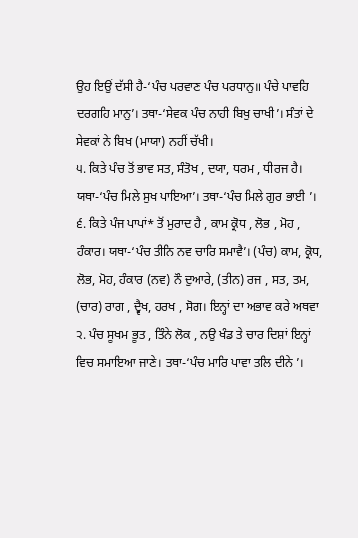ਉਹ ਇਉਂ ਦੱਸੀ ਹੈ-‘ਪੰਚ ਪਰਵਾਣ ਪੰਚ ਪਰਧਾਨੁ॥ ਪੰਚੇ ਪਾਵਹਿ ਦਰਗਹਿ ਮਾਨੁ’। ਤਥਾ-‘ਸੇਵਕ ਪੰਚ ਨਾਹੀ ਬਿਖੁ ਚਾਖੀ’। ਸੰਤਾਂ ਦੇ ਸੇਵਕਾਂ ਨੇ ਬਿਖ (ਮਾਯਾ) ਨਹੀਂ ਚੱਖੀ।
੫. ਕਿਤੇ ਪੰਚ ਤੋਂ ਭਾਵ ਸਤ, ਸੰਤੋਖ , ਦਯਾ, ਧਰਮ , ਧੀਰਜ ਹੈ। ਯਥਾ-‘ਪੰਚ ਮਿਲੇ ਸੁਖ ਪਾਇਆ’। ਤਥਾ-‘ਪੰਚ ਮਿਲੇ ਗੁਰ ਭਾਈ ’।
੬. ਕਿਤੇ ਪੰਜ ਪਾਪਾਂ* ਤੋਂ ਮੁਰਾਦ ਹੈ , ਕਾਮ ਕ੍ਰੋਧ , ਲੋਭ , ਮੋਹ , ਹੰਕਾਰ। ਯਥਾ-‘ਪੰਚ ਤੀਨਿ ਨਵ ਚਾਰਿ ਸਮਾਵੈ’। (ਪੰਚ) ਕਾਮ, ਕ੍ਰੋਧ, ਲੋਭ, ਮੋਹ, ਹੰਕਾਰ (ਨਵ) ਨੌ ਦੁਆਰੇ, (ਤੀਨ) ਰਜ , ਸਤ, ਤਮ, (ਚਾਰ) ਰਾਗ , ਦ੍ਵੈਖ, ਹਰਖ , ਸੋਗ। ਇਨ੍ਹਾਂ ਦਾ ਅਭਾਵ ਕਰੇ ਅਥਵਾ ੨. ਪੰਚ ਸੂਖਮ ਭੂਤ , ਤਿੰਨੇ ਲੋਕ , ਨਉ ਖੰਡ ਤੇ ਚਾਰ ਦਿਸ਼ਾਂ ਇਨ੍ਹਾਂ ਵਿਚ ਸਮਾਇਆ ਜਾਣੇ। ਤਥਾ-‘ਪੰਚ ਮਾਰਿ ਪਾਵਾ ਤਲਿ ਦੀਨੇ ’।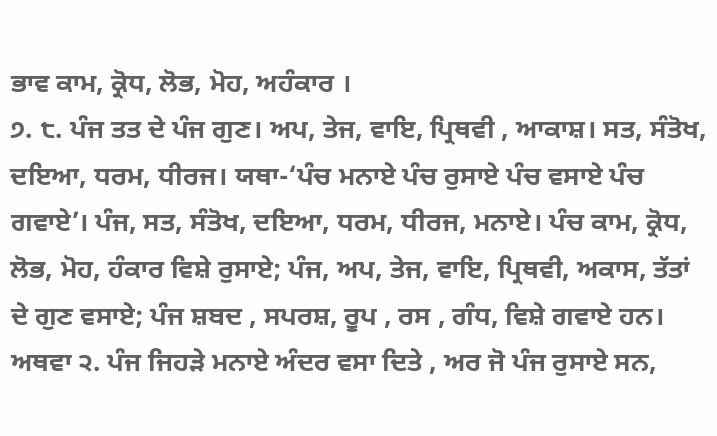ਭਾਵ ਕਾਮ, ਕ੍ਰੋਧ, ਲੋਭ, ਮੋਹ, ਅਹੰਕਾਰ ।
੭. ੮. ਪੰਜ ਤਤ ਦੇ ਪੰਜ ਗੁਣ। ਅਪ, ਤੇਜ, ਵਾਇ, ਪ੍ਰਿਥਵੀ , ਆਕਾਸ਼। ਸਤ, ਸੰਤੋਖ, ਦਇਆ, ਧਰਮ, ਧੀਰਜ। ਯਥਾ-‘ਪੰਚ ਮਨਾਏ ਪੰਚ ਰੁਸਾਏ ਪੰਚ ਵਸਾਏ ਪੰਚ ਗਵਾਏ’। ਪੰਜ, ਸਤ, ਸੰਤੋਖ, ਦਇਆ, ਧਰਮ, ਧੀਰਜ, ਮਨਾਏ। ਪੰਚ ਕਾਮ, ਕ੍ਰੋਧ, ਲੋਭ, ਮੋਹ, ਹੰਕਾਰ ਵਿਸ਼ੇ ਰੁਸਾਏ; ਪੰਜ, ਅਪ, ਤੇਜ, ਵਾਇ, ਪ੍ਰਿਥਵੀ, ਅਕਾਸ, ਤੱਤਾਂ ਦੇ ਗੁਣ ਵਸਾਏ; ਪੰਜ ਸ਼ਬਦ , ਸਪਰਸ਼, ਰੂਪ , ਰਸ , ਗੰਧ, ਵਿਸ਼ੇ ਗਵਾਏ ਹਨ। ਅਥਵਾ ੨. ਪੰਜ ਜਿਹੜੇ ਮਨਾਏ ਅੰਦਰ ਵਸਾ ਦਿਤੇ , ਅਰ ਜੋ ਪੰਜ ਰੁਸਾਏ ਸਨ,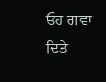ਓਹ ਗਵਾ ਦਿਤੇ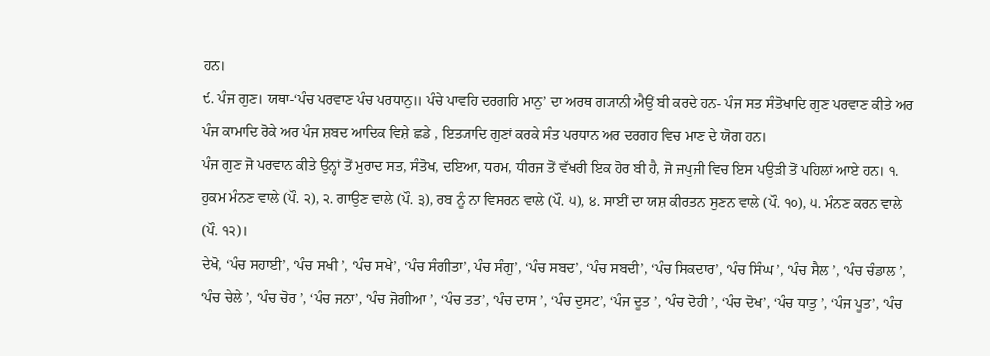ਹਨ।
੯. ਪੰਜ ਗੁਣ। ਯਥਾ-‘ਪੰਚ ਪਰਵਾਣ ਪੰਚ ਪਰਧਾਨੁ॥ ਪੰਚੇ ਪਾਵਹਿ ਦਰਗਹਿ ਮਾਨੁ’ ਦਾ ਅਰਥ ਗ੍ਯਾਨੀ ਐਉਂ ਬੀ ਕਰਦੇ ਹਨ- ਪੰਜ ਸਤ ਸੰਤੋਖਾਦਿ ਗੁਣ ਪਰਵਾਣ ਕੀਤੇ ਅਰ ਪੰਜ ਕਾਮਾਦਿ ਰੋਕੇ ਅਰ ਪੰਜ ਸ਼ਬਦ ਆਦਿਕ ਵਿਸ਼ੇ ਛਡੇ , ਇਤ੍ਯਾਦਿ ਗੁਣਾਂ ਕਰਕੇ ਸੰਤ ਪਰਧਾਨ ਅਰ ਦਰਗਹ ਵਿਚ ਮਾਣ ਦੇ ਯੋਗ ਹਨ।
ਪੰਜ ਗੁਣ ਜੋ ਪਰਵਾਨ ਕੀਤੇ ਉਨ੍ਹਾਂ ਤੋਂ ਮੁਰਾਦ ਸਤ, ਸੰਤੋਖ, ਦਇਆ, ਧਰਮ, ਧੀਰਜ ਤੋਂ ਵੱਖਰੀ ਇਕ ਹੋਰ ਬੀ ਹੈ, ਜੋ ਜਪੁਜੀ ਵਿਚ ਇਸ ਪਉੜੀ ਤੋਂ ਪਹਿਲਾਂ ਆਏ ਹਨ। ੧. ਹੁਕਮ ਮੰਨਣ ਵਾਲੇ (ਪੌ. ੨), ੨. ਗਾਉਣ ਵਾਲੇ (ਪੌ. ੩), ਰਬ ਨੂੰ ਨਾ ਵਿਸਰਨ ਵਾਲੇ (ਪੌ. ੫), ੪. ਸਾਈਂ ਦਾ ਯਸ਼ ਕੀਰਤਨ ਸੁਣਨ ਵਾਲੇ (ਪੌ. ੧੦), ੫. ਮੰਨਣ ਕਰਨ ਵਾਲੇ (ਪੌ. ੧੨)।
ਦੇਖੋ, ‘ਪੰਚ ਸਹਾਈ’, ‘ਪੰਚ ਸਖੀ ’, ‘ਪੰਚ ਸਖੇ’, ‘ਪੰਚ ਸੰਗੀਤਾ’, ਪੰਚ ਸੰਗੁ’, ‘ਪੰਚ ਸਬਦ’, ‘ਪੰਚ ਸਬਦੀ’, ‘ਪੰਚ ਸਿਕਦਾਰ’, ‘ਪੰਚ ਸਿੰਘ ’, ‘ਪੰਚ ਸੈਲ ’, ‘ਪੰਚ ਚੰਡਾਲ ’, ‘ਪੰਚ ਚੇਲੇ ’, ‘ਪੰਚ ਚੋਰ ’, ‘ਪੰਚ ਜਨਾ’, ‘ਪੰਚ ਜੋਗੀਆ ’, ‘ਪੰਚ ਤਤ’, ‘ਪੰਚ ਦਾਸ ’, ‘ਪੰਚ ਦੁਸਟ’, ‘ਪੰਜ ਦੂਤ ’, ‘ਪੰਚ ਦੋਹੀ ’, ‘ਪੰਚ ਦੋਖ’, ‘ਪੰਚ ਧਾਤੁ ’, ‘ਪੰਜ ਪੂਤ’, ‘ਪੰਚ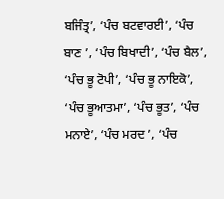ਬਜਿੰਤ੍ਰ’, ‘ਪੰਚ ਬਟਵਾਰਈ’, ‘ਪੰਚ ਬਾਣ ’, ‘ਪੰਚ ਬਿਖਾਦੀ’, ‘ਪੰਚ ਬੈਲ’, ‘ਪੰਚ ਭੂ ਟੋਪੀ’, ‘ਪੰਚ ਭੂ ਨਾਇਕੋ’, ‘ਪੰਚ ਭੂਆਤਮਾ’, ‘ਪੰਚ ਭੂਤ’, ‘ਪੰਚ ਮਨਾਏ’, ‘ਪੰਚ ਮਰਦ ’, ‘ਪੰਚ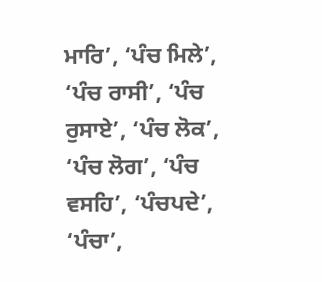ਮਾਰਿ’, ‘ਪੰਚ ਮਿਲੇ’, ‘ਪੰਚ ਰਾਸੀ’, ‘ਪੰਚ ਰੁਸਾਏ’, ‘ਪੰਚ ਲੋਕ’, ‘ਪੰਚ ਲੋਗ’, ‘ਪੰਚ ਵਸਹਿ’, ‘ਪੰਚਪਦੇ’, ‘ਪੰਚਾ’,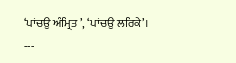‘ਪਾਂਚਉ ਅੰਮ੍ਰਿਤ ’, ‘ਪਾਂਚਉ ਲਰਿਕੇ’।
---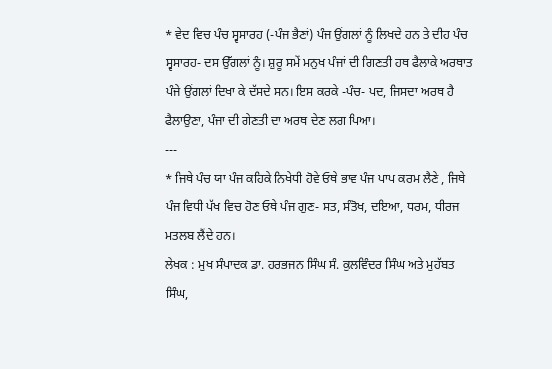* ਵੇਦ ਵਿਚ ਪੰਚ ਸ੍ਵਸਾਰਹ (-ਪੰਜ ਭੈਣਾਂ) ਪੰਜ ਉਂਗਲਾਂ ਨੂੰ ਲਿਖਦੇ ਹਨ ਤੇ ਦੀਹ ਪੰਚ ਸ੍ਵਸਾਰਹ- ਦਸ ਉੱਗਲਾਂ ਨੂੰ। ਸ਼ੁਰੂ ਸਮੇਂ ਮਨੁਖ ਪੰਜਾਂ ਦੀ ਗਿਣਤੀ ਹਥ ਫੈਲਾਕੇ ਅਰਥਾਤ ਪੰਜੇ ਉਂਗਲਾਂ ਦਿਖਾ ਕੇ ਦੱਸਦੇ ਸਨ। ਇਸ ਕਰਕੇ -ਪੰਚ- ਪਦ, ਜਿਸਦਾ ਅਰਥ ਹੈ ਫੈਲਾਉਣਾ, ਪੰਜਾ ਦੀ ਗੇਣਤੀ ਦਾ ਅਰਥ ਦੇਣ ਲਗ ਪਿਆ।
---
* ਜਿਥੇ ਪੰਚ ਯਾ ਪੰਜ ਕਹਿਕੇ ਨਿਖੇਧੀ ਹੋਵੇ ਓਥੇ ਭਾਵ ਪੰਜ ਪਾਪ ਕਰਮ ਲੈਣੇ , ਜਿਥੇ ਪੰਜ ਵਿਧੀ ਪੱਖ ਵਿਚ ਹੋਣ ਓਥੇ ਪੰਜ ਗੁਣ- ਸਤ, ਸੰਤੋਖ, ਦਇਆ, ਧਰਮ, ਧੀਰਜ ਮਤਲਬ ਲੈਂਦੇ ਹਨ।
ਲੇਖਕ : ਮੁਖ ਸੰਪਾਦਕ ਡਾ. ਹਰਭਜਨ ਸਿੰਘ ਸੰ. ਕੁਲਵਿੰਦਰ ਸਿੰਘ ਅਤੇ ਮੁਹੱਬਤ ਸਿੰਘ,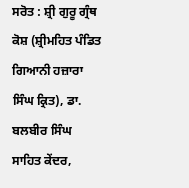ਸਰੋਤ : ਸ਼੍ਰੀ ਗੁਰੂ ਗ੍ਰੰਥ ਕੋਸ਼ (ਸ਼੍ਰੀਮਹਿਤ ਪੰਡਿਤ ਗਿਆਨੀ ਹਜ਼ਾਰਾ ਸਿੰਘ ਕ੍ਰਿਤ), ਡਾ. ਬਲਬੀਰ ਸਿੰਘ ਸਾਹਿਤ ਕੇਂਦਰ,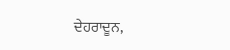ਦੇਹਰਾਦੂਨ,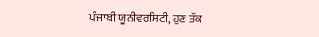ਪੰਜਾਬੀ ਯੂਨੀਵਰਸਿਟੀ, ਹੁਣ ਤੱਕ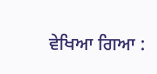ਵੇਖਿਆ ਗਿਆ :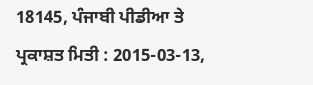18145, ਪੰਜਾਬੀ ਪੀਡੀਆ ਤੇ ਪ੍ਰਕਾਸ਼ਤ ਮਿਤੀ : 2015-03-13,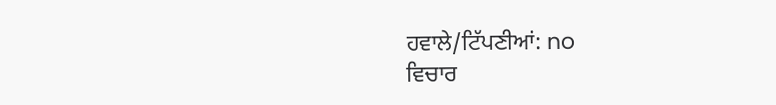ਹਵਾਲੇ/ਟਿੱਪਣੀਆਂ: no
ਵਿਚਾਰ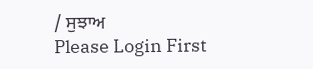/ ਸੁਝਾਅ
Please Login First